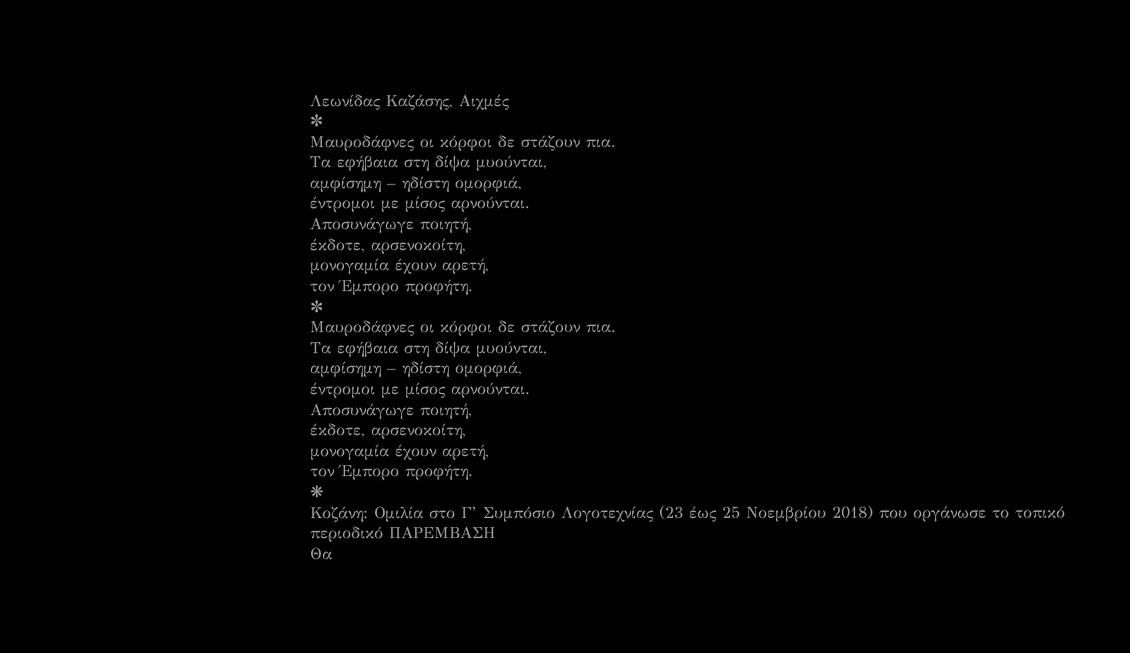Λεωνίδας Καζάσης, Αιχμές
✼
Μαυροδάφνες οι κόρφοι δε στάζουν πια.
Τα εφήβαια στη δίψα μυούνται,
αμφίσημη – ηδίστη ομορφιά,
έντρομοι με μίσος αρνούνται.
Αποσυνάγωγε ποιητή,
έκδοτε, αρσενοκοίτη,
μονογαμία έχουν αρετή,
τον Έμπορο προφήτη.
✼
Μαυροδάφνες οι κόρφοι δε στάζουν πια.
Τα εφήβαια στη δίψα μυούνται,
αμφίσημη – ηδίστη ομορφιά,
έντρομοι με μίσος αρνούνται.
Αποσυνάγωγε ποιητή,
έκδοτε, αρσενοκοίτη,
μονογαμία έχουν αρετή,
τον Έμπορο προφήτη.
❋
Κοζάνη: Ομιλία στο Γ’ Συμπόσιο Λογοτεχνίας (23 έως 25 Νοεμβρίου 2018) που οργάνωσε το τοπικό περιοδικό ΠΑΡΕΜΒΑΣΗ
Θα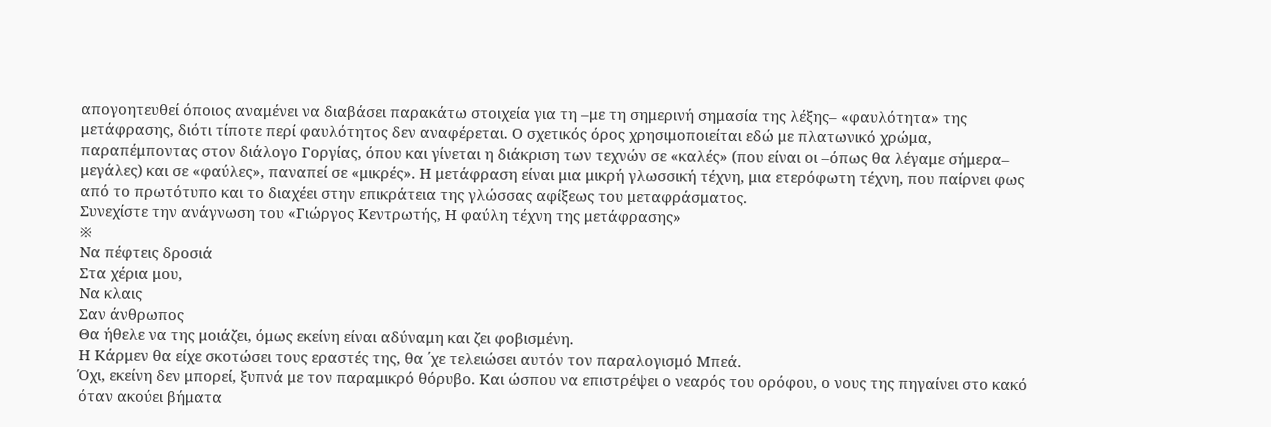απογοητευθεί όποιος αναμένει να διαβάσει παρακάτω στοιχεία για τη –με τη σημερινή σημασία της λέξης– «φαυλότητα» της μετάφρασης, διότι τίποτε περί φαυλότητος δεν αναφέρεται. Ο σχετικός όρος χρησιμοποιείται εδώ με πλατωνικό χρώμα, παραπέμποντας στον διάλογο Γοργίας, όπου και γίνεται η διάκριση των τεχνών σε «καλές» (που είναι οι –όπως θα λέγαμε σήμερα– μεγάλες) και σε «φαύλες», παναπεί σε «μικρές». Η μετάφραση είναι μια μικρή γλωσσική τέχνη, μια ετερόφωτη τέχνη, που παίρνει φως από το πρωτότυπο και το διαχέει στην επικράτεια της γλώσσας αφίξεως του μεταφράσματος.
Συνεχίστε την ανάγνωση του «Γιώργος Κεντρωτής, Η φαύλη τέχνη της μετάφρασης»
※
Να πέφτεις δροσιά
Στα χέρια μου,
Να κλαις
Σαν άνθρωπος
Θα ήθελε να της μοιάζει, όμως εκείνη είναι αδύναμη και ζει φοβισμένη.
Η Κάρμεν θα είχε σκοτώσει τους εραστές της, θα ΄χε τελειώσει αυτόν τον παραλογισμό Μπεά.
Όχι, εκείνη δεν μπορεί, ξυπνά με τον παραμικρό θόρυβο. Και ώσπου να επιστρέψει ο νεαρός του ορόφου, ο νους της πηγαίνει στο κακό όταν ακούει βήματα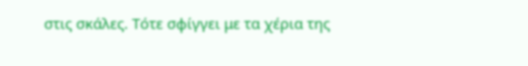στις σκάλες. Τότε σφίγγει με τα χέρια της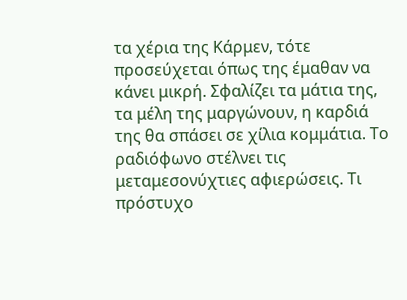τα χέρια της Κάρμεν, τότε προσεύχεται όπως της έμαθαν να κάνει μικρή. Σφαλίζει τα μάτια της, τα μέλη της μαργώνουν, η καρδιά της θα σπάσει σε χίλια κομμάτια. Το ραδιόφωνο στέλνει τις μεταμεσονύχτιες αφιερώσεις. Τι πρόστυχο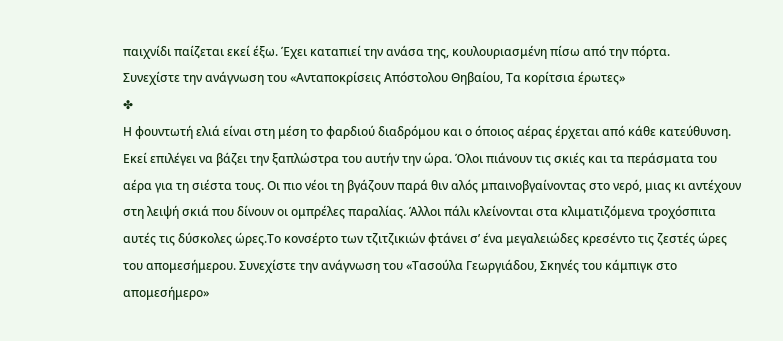παιχνίδι παίζεται εκεί έξω. Έχει καταπιεί την ανάσα της, κουλουριασμένη πίσω από την πόρτα.
Συνεχίστε την ανάγνωση του «Ανταποκρίσεις Απόστολου Θηβαίου, Τα κορίτσια έρωτες»
✤
Η φουντωτή ελιά είναι στη μέση το φαρδιού διαδρόμου και ο όποιος αέρας έρχεται από κάθε κατεύθυνση. Εκεί επιλέγει να βάζει την ξαπλώστρα του αυτήν την ώρα. Όλοι πιάνουν τις σκιές και τα περάσματα του αέρα για τη σιέστα τους. Οι πιο νέοι τη βγάζουν παρά θιν αλός μπαινοβγαίνοντας στο νερό, μιας κι αντέχουν στη λειψή σκιά που δίνουν οι ομπρέλες παραλίας. Άλλοι πάλι κλείνονται στα κλιματιζόμενα τροχόσπιτα αυτές τις δύσκολες ώρες.Το κονσέρτο των τζιτζικιών φτάνει σ’ ένα μεγαλειώδες κρεσέντο τις ζεστές ώρες του απομεσήμερου. Συνεχίστε την ανάγνωση του «Τασούλα Γεωργιάδου, Σκηνές του κάμπιγκ στο απομεσήμερο»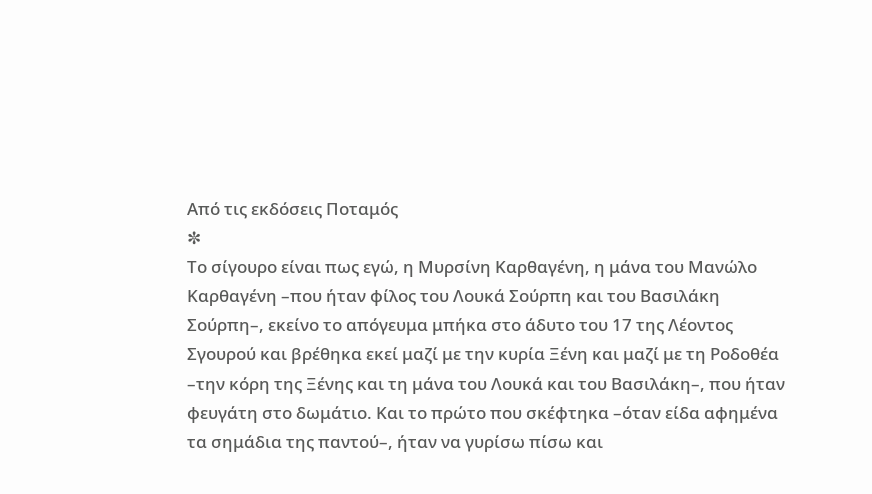Από τις εκδόσεις Ποταμός
✼
Το σίγουρο είναι πως εγώ, η Μυρσίνη Καρθαγένη, η μάνα του Μανώλο Kαρθαγένη –που ήταν φίλος του Λουκά Σούρπη και του Βασιλάκη Σούρπη–, εκείνο το απόγευμα μπήκα στο άδυτο του 17 της Λέοντος Σγουρού και βρέθηκα εκεί μαζί με την κυρία Ξένη και μαζί με τη Ροδοθέα –την κόρη της Ξένης και τη μάνα του Λουκά και του Βασιλάκη–, που ήταν φευγάτη στο δωμάτιο. Και το πρώτο που σκέφτηκα –όταν είδα αφημένα τα σημάδια της παντού–, ήταν να γυρίσω πίσω και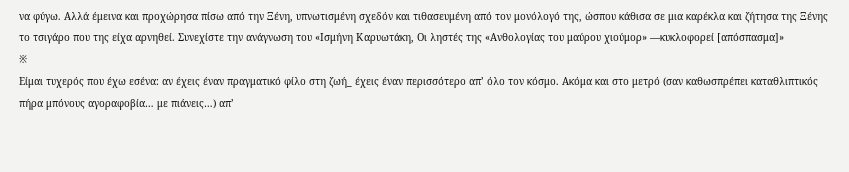να φύγω. Αλλά έμεινα και προχώρησα πίσω από την Ξένη, υπνωτισμένη σχεδόν και τιθασευμένη από τον μονόλογό της, ώσπου κάθισα σε μια καρέκλα και ζήτησα της Ξένης το τσιγάρο που της είχα αρνηθεί. Συνεχίστε την ανάγνωση του «Ισμήνη Καρυωτάκη, Οι ληστές της «Ανθολογίας του μαύρου χιούμορ» ―κυκλοφορεί [απόσπασμα]»
※
Είμαι τυχερός που έχω εσένα: αν έχεις έναν πραγματικό φίλο στη ζωή_ έχεις έναν περισσότερο απ’ όλο τον κόσμο. Ακόμα και στο μετρό (σαν καθωσπρέπει καταθλιπτικός πήρα μπόνους αγοραφοβία… με πιάνεις…) απ’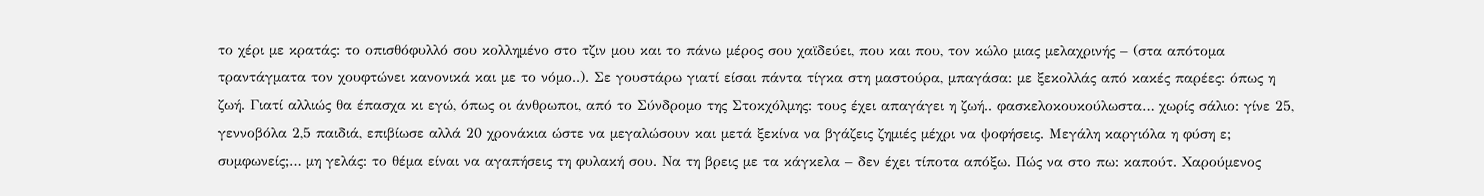το χέρι με κρατάς: το οπισθόφυλλό σου κολλημένο στο τζιν μου και το πάνω μέρος σου χαϊδεύει, που και που, τον κώλο μιας μελαχρινής – (στα απότομα τραντάγματα τον χουφτώνει κανονικά και με το νόμο..). Σε γουστάρω γιατί είσαι πάντα τίγκα στη μαστούρα, μπαγάσα: με ξεκολλάς από κακές παρέες: όπως η ζωή. Γιατί αλλιώς θα έπασχα κι εγώ, όπως οι άνθρωποι, από το Σύνδρομο της Στοκχόλμης: τους έχει απαγάγει η ζωή.. φασκελοκουκούλωστα… χωρίς σάλιο: γίνε 25, γεννοβόλα 2,5 παιδιά, επιβίωσε αλλά 20 χρονάκια ώστε να μεγαλώσουν και μετά ξεκίνα να βγάζεις ζημιές μέχρι να ψοφήσεις. Μεγάλη καργιόλα η φύση ε; συμφωνείς;… μη γελάς: το θέμα είναι να αγαπήσεις τη φυλακή σου. Να τη βρεις με τα κάγκελα – δεν έχει τίποτα απόξω. Πώς να στο πω: καπούτ. Χαρούμενος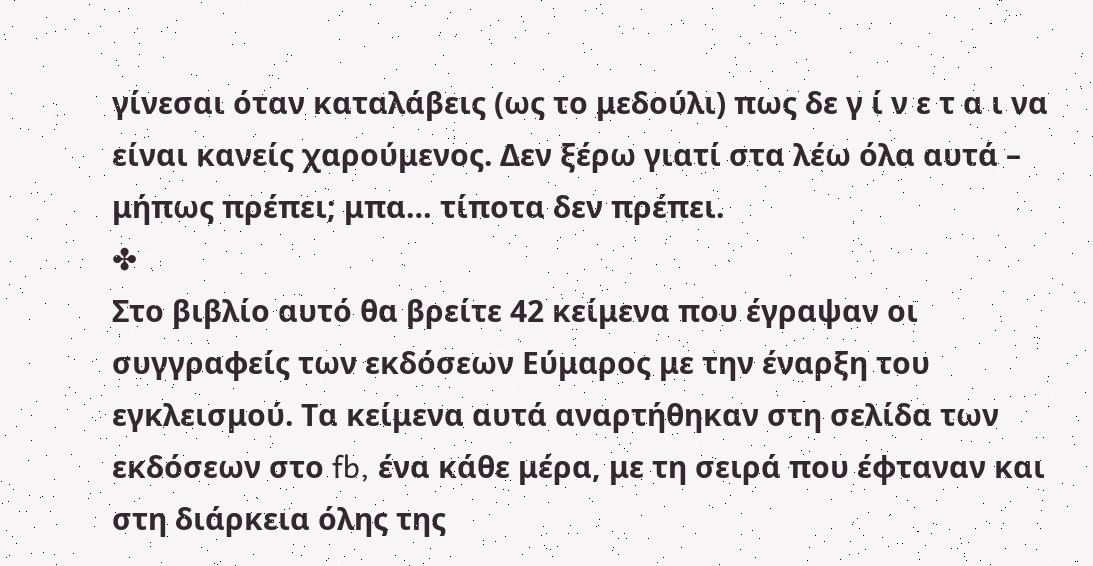γίνεσαι όταν καταλάβεις (ως το μεδούλι) πως δε γ ί ν ε τ α ι να είναι κανείς χαρούμενος. Δεν ξέρω γιατί στα λέω όλα αυτά – μήπως πρέπει; μπα… τίποτα δεν πρέπει.
✤
Στο βιβλίο αυτό θα βρείτε 42 κείμενα που έγραψαν οι συγγραφείς των εκδόσεων Εύμαρος με την έναρξη του εγκλεισμού. Τα κείμενα αυτά αναρτήθηκαν στη σελίδα των εκδόσεων στο fb, ένα κάθε μέρα, με τη σειρά που έφταναν και στη διάρκεια όλης της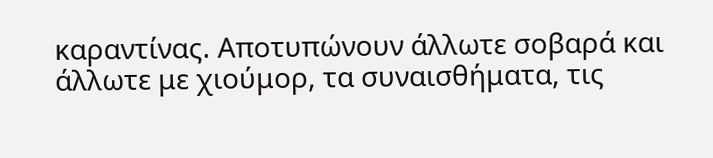καραντίνας. Αποτυπώνουν άλλωτε σοβαρά και άλλωτε με χιούμορ, τα συναισθήματα, τις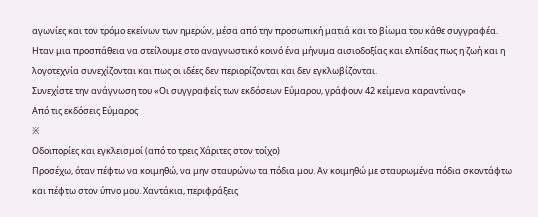αγωνίες και τον τρόμο εκείνων των ημερών, μέσα από την προσωπική ματιά και το βίωμα του κάθε συγγραφέα.
Ηταν μια προσπάθεια να στείλουμε στο αναγνωστικό κοινό ένα μήνυμα αισιοδοξίας και ελπίδας πως η ζωή και η λογοτεχνία συνεχίζονται και πως οι ιδέες δεν περιορίζονται και δεν εγκλωβίζονται.
Συνεχίστε την ανάγνωση του «Οι συγγραφείς των εκδόσεων Εύμαρου, γράφουν 42 κείμενα καραντίνας»
Από τις εκδόσεις Εύμαρος
※
Οδοιπορίες και εγκλεισμοί (από το τρεις Χάριτες στον τοίχο)
Προσέχω, όταν πέφτω να κοιμηθώ, να μην σταυρώνω τα πόδια μου. Αν κοιμηθώ με σταυρωμένα πόδια σκοντάφτω και πέφτω στον ύπνο μου. Χαντάκια, περιφράξεις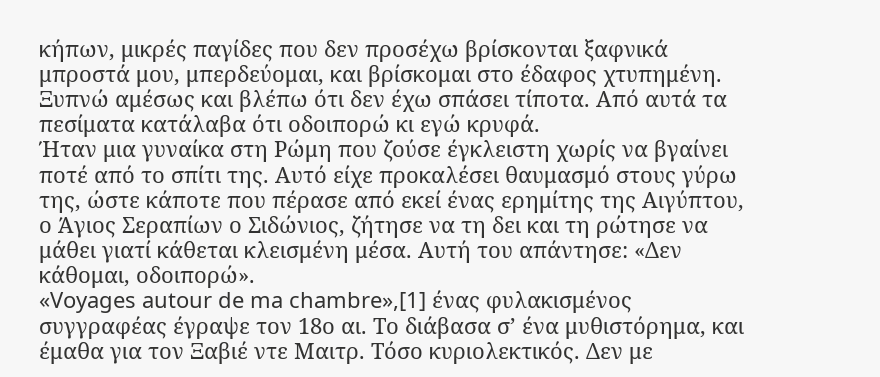κήπων, μικρές παγίδες που δεν προσέχω βρίσκονται ξαφνικά μπροστά μου, μπερδεύομαι, και βρίσκομαι στο έδαφος χτυπημένη. Ξυπνώ αμέσως και βλέπω ότι δεν έχω σπάσει τίποτα. Από αυτά τα πεσίματα κατάλαβα ότι οδοιπορώ κι εγώ κρυφά.
Ήταν μια γυναίκα στη Ρώμη που ζούσε έγκλειστη χωρίς να βγαίνει ποτέ από το σπίτι της. Αυτό είχε προκαλέσει θαυμασμό στους γύρω της, ώστε κάποτε που πέρασε από εκεί ένας ερημίτης της Αιγύπτου, ο Άγιος Σεραπίων ο Σιδώνιος, ζήτησε να τη δει και τη ρώτησε να μάθει γιατί κάθεται κλεισμένη μέσα. Αυτή του απάντησε: «Δεν κάθομαι, οδοιπορώ».
«Voyages autour de ma chambre»,[1] ένας φυλακισμένος συγγραφέας έγραψε τον 18ο αι. Το διάβασα σ’ ένα μυθιστόρημα, και έμαθα για τον Ξαβιέ ντε Μαιτρ. Τόσο κυριολεκτικός. Δεν με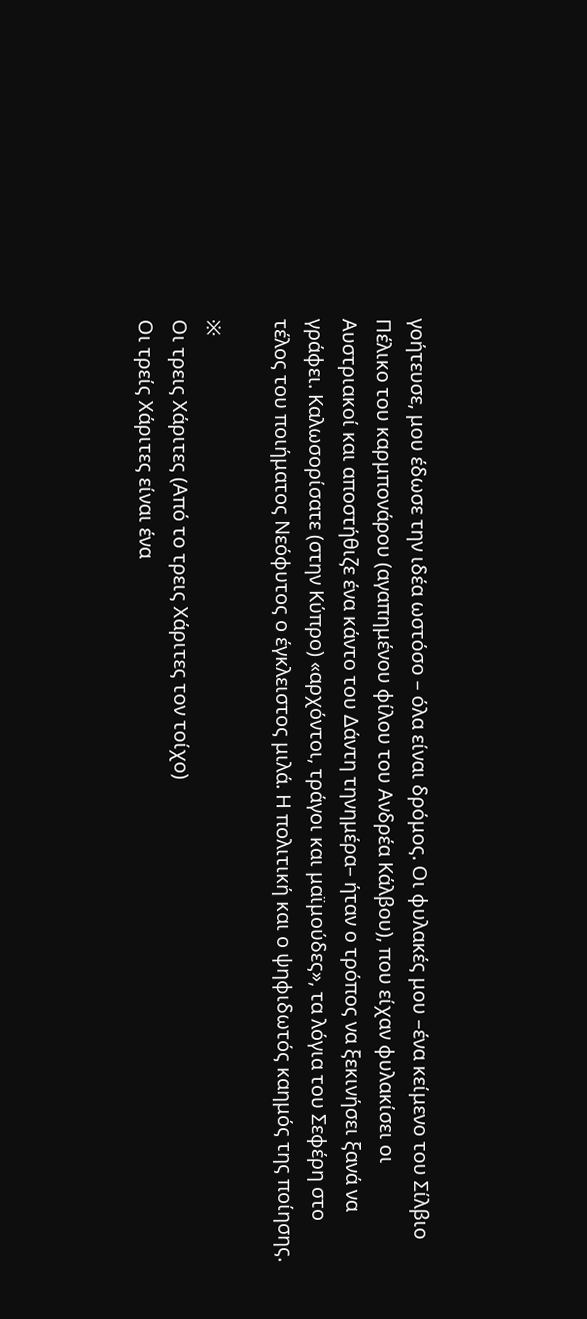γοήτευσε, μου έδωσε την ιδέα ωστόσο – όλα είναι δρόμος. Οι φυλακές μου –ένα κείμενο του Σίλβιο Πέλικο του καρμπονάρου (αγαπημένου φίλου του Ανδρέα Κάλβου), που είχαν φυλακίσει οι Αυστριακοί και αποστήθιζε ένα κάντο του Δάντη τηνημέρα– ήταν ο τρόπος να ξεκινήσει ξανά να γράφει. Καλωσορίσατε (στην Κύπρο) «αρχόντοι, τράγοι και μαϊμούδες», τα λόγια του Σεφέρη στο τέλος του ποιήματος Νεόφυτος ο έγκλειστος μιλά. Η πολιτική και ο ψηφιδωτός καημός της ποίησης.

※
Οι τρεις Χάριτες (Από το τρεις Χάριτες τον τοίχο)
Οι τρείς Χάριτες είναι ένα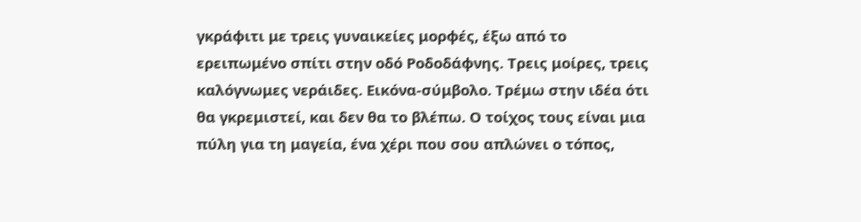γκράφιτι με τρεις γυναικείες μορφές, έξω από το ερειπωμένο σπίτι στην οδό Ροδοδάφνης. Τρεις μοίρες, τρεις καλόγνωμες νεράιδες. Εικόνα-σύμβολο. Τρέμω στην ιδέα ότι θα γκρεμιστεί, και δεν θα το βλέπω. Ο τοίχος τους είναι μια πύλη για τη μαγεία, ένα χέρι που σου απλώνει ο τόπος,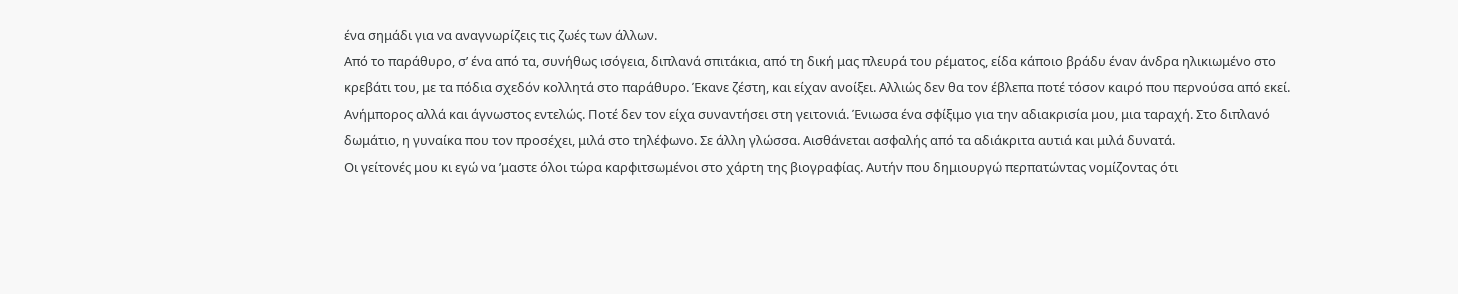ένα σημάδι για να αναγνωρίζεις τις ζωές των άλλων.
Από το παράθυρο, σ’ ένα από τα, συνήθως ισόγεια, διπλανά σπιτάκια, από τη δική μας πλευρά του ρέματος, είδα κάποιο βράδυ έναν άνδρα ηλικιωμένο στο κρεβάτι του, με τα πόδια σχεδόν κολλητά στο παράθυρο. Έκανε ζέστη, και είχαν ανοίξει. Αλλιώς δεν θα τον έβλεπα ποτέ τόσον καιρό που περνούσα από εκεί. Ανήμπορος αλλά και άγνωστος εντελώς. Ποτέ δεν τον είχα συναντήσει στη γειτονιά. Ένιωσα ένα σφίξιμο για την αδιακρισία μου, μια ταραχή. Στο διπλανό δωμάτιο, η γυναίκα που τον προσέχει, μιλά στο τηλέφωνο. Σε άλλη γλώσσα. Αισθάνεται ασφαλής από τα αδιάκριτα αυτιά και μιλά δυνατά.
Οι γείτονές μου κι εγώ να ’μαστε όλοι τώρα καρφιτσωμένοι στο χάρτη της βιογραφίας. Αυτήν που δημιουργώ περπατώντας νομίζοντας ότι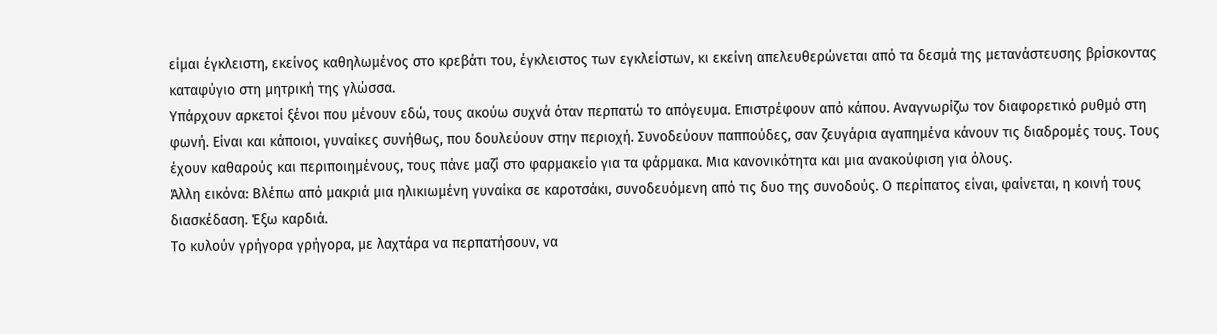είμαι έγκλειστη, εκείνος καθηλωμένος στο κρεβάτι του, έγκλειστος των εγκλείστων, κι εκείνη απελευθερώνεται από τα δεσμά της μετανάστευσης βρίσκοντας καταφύγιο στη μητρική της γλώσσα.
Υπάρχουν αρκετοί ξένοι που μένουν εδώ, τους ακούω συχνά όταν περπατώ το απόγευμα. Επιστρέφουν από κάπου. Αναγνωρίζω τον διαφορετικό ρυθμό στη φωνή. Είναι και κάποιοι, γυναίκες συνήθως, που δουλεύουν στην περιοχή. Συνοδεύουν παππούδες, σαν ζευγάρια αγαπημένα κάνουν τις διαδρομές τους. Τους έχουν καθαρούς και περιποιημένους, τους πάνε μαζί στο φαρμακείο για τα φάρμακα. Μια κανονικότητα και μια ανακούφιση για όλους.
Άλλη εικόνα: Βλέπω από μακριά μια ηλικιωμένη γυναίκα σε καροτσάκι, συνοδευόμενη από τις δυο της συνοδούς. Ο περίπατος είναι, φαίνεται, η κοινή τους διασκέδαση. Έξω καρδιά.
Το κυλούν γρήγορα γρήγορα, με λαχτάρα να περπατήσουν, να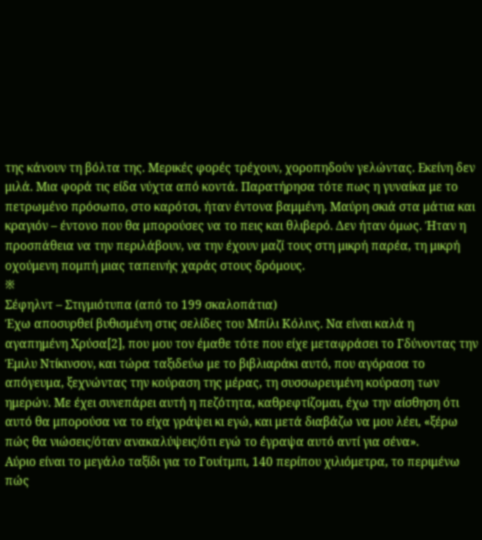της κάνουν τη βόλτα της. Μερικές φορές τρέχουν, χοροπηδούν γελώντας. Εκείνη δεν μιλά. Μια φορά τις είδα νύχτα από κοντά. Παρατήρησα τότε πως η γυναίκα με το πετρωμένο πρόσωπο, στο καρότσι, ήταν έντονα βαμμένη. Μαύρη σκιά στα μάτια και κραγιόν – έντονο που θα μπορούσες να το πεις και θλιβερό. Δεν ήταν όμως. Ήταν η προσπάθεια να την περιλάβουν, να την έχουν μαζί τους στη μικρή παρέα, τη μικρή οχούμενη πομπή μιας ταπεινής χαράς στους δρόμους.
※
Σέφηλντ – Στιγμιότυπα (από το 199 σκαλοπάτια)
Έχω αποσυρθεί βυθισμένη στις σελίδες του Μπίλι Κόλινς. Να είναι καλά η αγαπημένη Χρύσα[2], που μου τον έμαθε τότε που είχε μεταφράσει το Γδύνοντας την Έμιλυ Ντίκινσον, και τώρα ταξιδεύω με το βιβλιαράκι αυτό, που αγόρασα το απόγευμα, ξεχνώντας την κούραση της μέρας, τη συσσωρευμένη κούραση των ημερών. Με έχει συνεπάρει αυτή η πεζότητα, καθρεφτίζομαι, έχω την αίσθηση ότι αυτό θα μπορούσα να το είχα γράψει κι εγώ, και μετά διαβάζω να μου λέει, «ξέρω πώς θα νιώσεις/όταν ανακαλύψεις/ότι εγώ το έγραψα αυτό αντί για σένα».
Αύριο είναι το μεγάλο ταξίδι για το Γουίτμπι, 140 περίπου χιλιόμετρα, το περιμένω πώς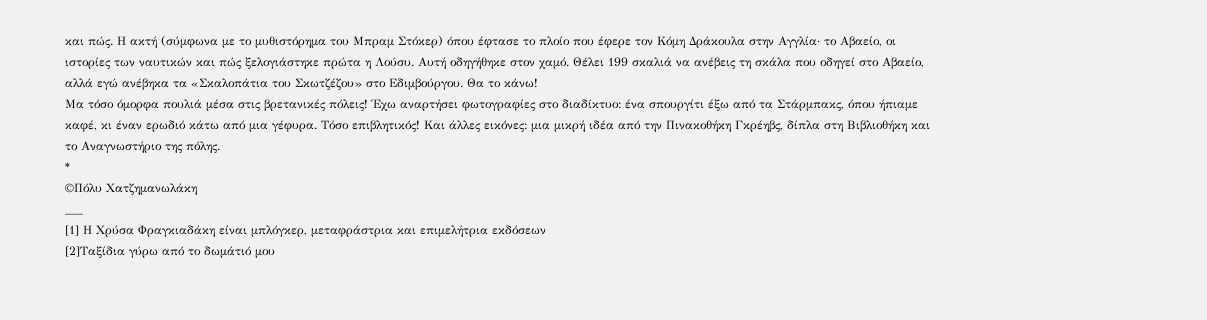και πώς. Η ακτή (σύμφωνα με το μυθιστόρημα του Μπραμ Στόκερ) όπου έφτασε το πλοίο που έφερε τον Κόμη Δράκουλα στην Αγγλία· το Αβαείο, οι ιστορίες των ναυτικών και πώς ξελογιάστηκε πρώτα η Λούσυ. Αυτή οδηγήθηκε στον χαμό. Θέλει 199 σκαλιά να ανέβεις τη σκάλα που οδηγεί στο Αβαείο, αλλά εγώ ανέβηκα τα «Σκαλοπάτια του Σκωτζέζου» στο Εδιμβούργου. Θα το κάνω!
Μα τόσο όμορφα πουλιά μέσα στις βρετανικές πόλεις! Έχω αναρτήσει φωτογραφίες στο διαδίκτυο: ένα σπουργίτι έξω από τα Στάρμπακς, όπου ήπιαμε καφέ, κι έναν ερωδιό κάτω από μια γέφυρα. Τόσο επιβλητικός! Και άλλες εικόνες: μια μικρή ιδέα από την Πινακοθήκη Γκρέηβς, δίπλα στη Βιβλιοθήκη και το Αναγνωστήριο της πόλης.
*
©Πόλυ Χατζημανωλάκη
___
[1] Η Χρύσα Φραγκιαδάκη είναι μπλόγκερ, μεταφράστρια και επιμελήτρια εκδόσεων
[2]Ταξίδια γύρω από το δωμάτιό μου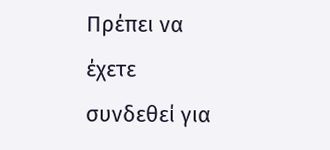Πρέπει να έχετε συνδεθεί για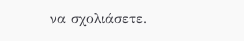να σχολιάσετε.